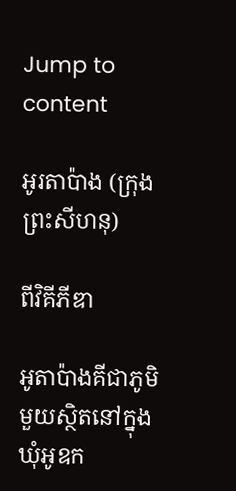Jump to content

អូរតាប៉ាង (ក្រុងព្រះសីហនុ)

ពីវិគីភីឌា

អូតាប៉ាងគីជាភូមិមួយស្ថិតនៅក្នុងឃុំអូឧក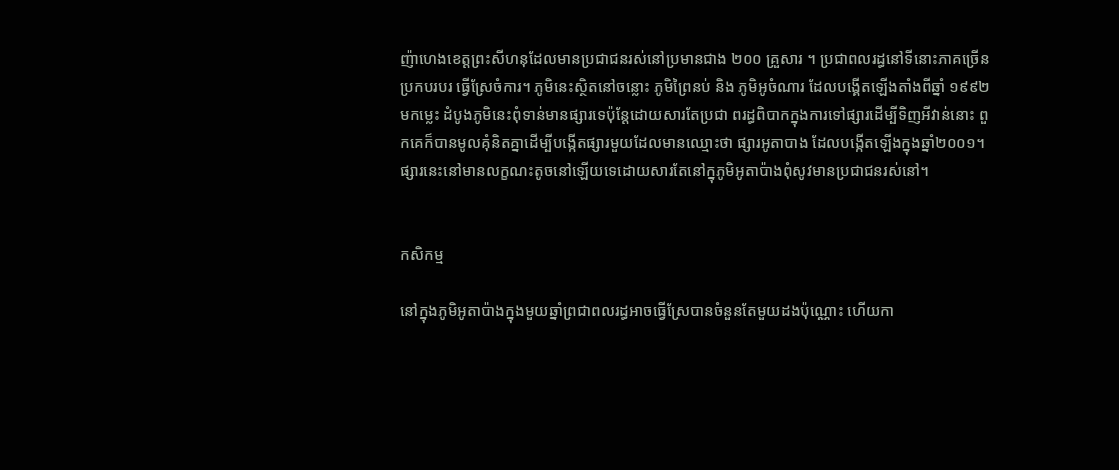ញ៉ាហេងខេត្តព្រះសីហនុដែលមានប្រជាជនរស់នៅប្រមានជាង ២០០ គ្រួសារ ។ ប្រជាពលរដ្ធនៅទីនោះភាគច្រើនប្រកបរបរ ធ្វើស្រែចំការ។ ភូមិនេះស្ថិតនៅចន្លោះ ភូមិព្រៃនប់ និង ភូមិអូចំណារ ដែលបង្គើតឡើងតាំងពីឆ្នាំ ១៩៩២ មកម្លេះ ដំបូងភូមិនេះពុំទាន់មានផ្សារទេប៉ុន្តែដោយសារតែប្រជា ពរដ្ធពិបាកក្នុងការទៅផ្សារដើម្បីទិញអីវាន់នោះ ពួកគេក៏បានមូលគុំនិតគ្នាដើម្បីបង្កើតផ្សារមួយដែលមានឈ្មោះថា ផ្សារអូតាបាង ដែលបង្កើតឡើងក្នុងឆ្នាំ២០០១។ ផ្សារនេះនៅមានលក្ខណះតូចនៅឡើយទេដោយសារតែនៅក្នុភូមិអូតាប៉ាងពុំសូវមានប្រជាជនរស់នៅ។


កសិកម្ម

នៅក្នុងភូមិអូតាប៉ាងក្នុងមួយឆ្នាំព្រជាពលរដ្ធអាចធ្វើស្រែបានចំនួនតែមួយដងប៉ុណ្ណោះ ហើយកា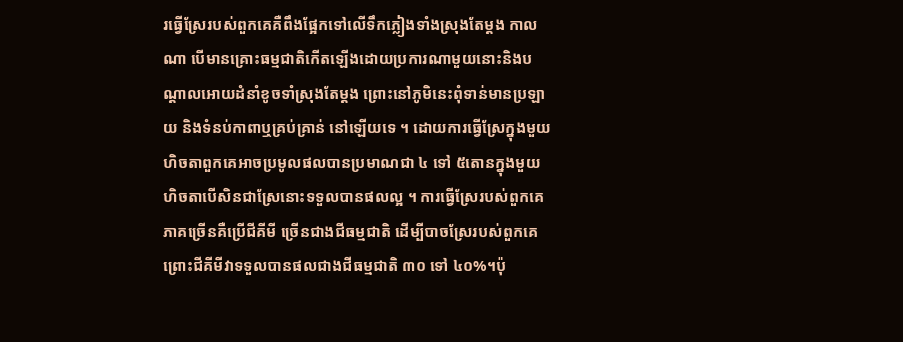រធ្វើស្រែរបស់ពួកគេគឺពឹងផ្អែកទៅលើទឹកភ្លៀងទាំងស្រុងតែម្តង កាលណា បើមានគ្រោះធម្មជាតិកើតឡើងដោយប្រការណាមួយនោះនិងបណ្តាលអោយដំនាំខូចទាំស្រុងតែម្តង ព្រោះនៅភូមិនេះពុំទាន់មានប្រឡាយ និងទំនប់កាពាឬគ្រប់គ្រាន់ នៅឡើយទេ ។ ដោយការធ្វើស្រែក្នុងមួយហិចតាពួកគេអាចប្រមូលផលបានប្រមាណជា ៤ ទៅ ៥តោនក្នុងមួយហិចតាបើសិនជាស្រែនោះទទួលបានផលល្អ ។ ការធ្វើស្រែរបស់ពួកគេភាគច្រើនគឺប្រើជីគីមី ច្រើនជាងជីធម្មជាតិ ដើម្បីបាចស្រែរបស់ពួកគេព្រោះជីគីមីវាទទួលបានផលជាងជីធម្មជាតិ ៣០ ទៅ ៤០%។ប៉ុ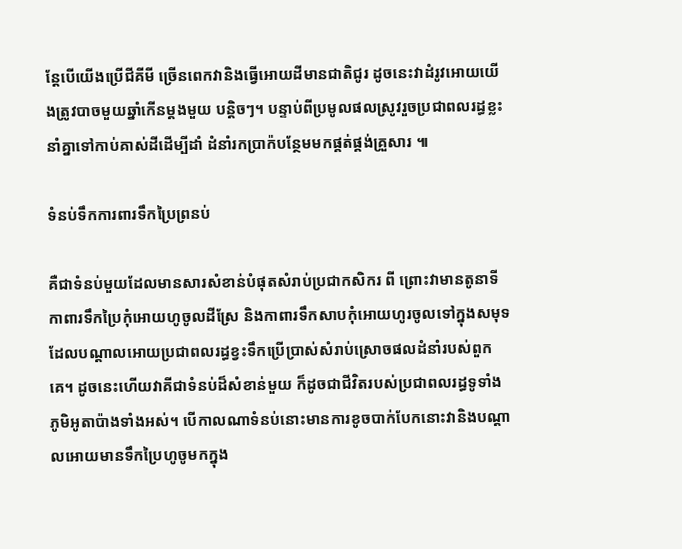ន្តែបើយើងប្រើជីគីមី ច្រើនពេកវានិងធ្វើអោយដីមានជាតិជូរ ដូចនេះវាដំរូវអោយយើងត្រូវបាចមួយឆ្នាំកើនម្តងមួយ បន្តិចៗ។ បន្ទាប់ពីប្រមូលផលស្រូវរួចប្រជាពលរដ្ធខ្លះនាំគ្នាទៅកាប់គាស់ដីដើម្បីដាំ ដំនាំរកប្រាក៉បន្ថែមមកផ្គត់ផ្គង់គ្រួសារ ៕

ទំនប់ទឹកការពារទឹកប្រៃព្រនប់

គឺជាទំនប់មួយដែលមានសារសំខាន់បំផុតសំរាប់ប្រជាកសិករ ពី ព្រោះវាមានតូនាទីកាពារទឹកប្រៃកុំអោយហូចូលដីស្រែ និងកាពារទឹកសាបកុំអោយហូរចូលទៅក្នុងសមុទ ដែលបណ្តាលអោយប្រជាពលរដ្ធខ្វះទឹកប្រើប្រាស់សំរាប់ស្រោចផលដំនាំរបស់ពួកគេ។ ដូចនេះហើយវាគីជាទំនប់ដ៏សំខាន់មួយ ក៏ដូចជាជីវិតរបស់ប្រជាពលរដ្ធទូទាំង ភូមិអូតាប៉ាងទាំងអស់។ បើកាលណាទំនប់នោះមានការខូចបាក់បែកនោះវានិងបណ្តាលអោយមានទឹកប្រៃហូចូមកក្នុង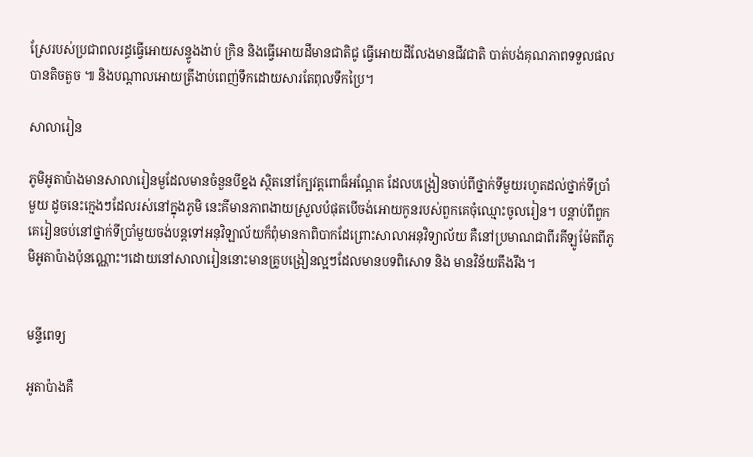ស្រែរបស់ប្រជាពលរដ្ធធ្វើអោយសន្ទូងងាប់ ក្រិន និងធ្វើអោយដីមានជាតិជូ ធ្វើអោយដីលែងមានជីវជាតិ បាត់បង់គុណភាពទទួលផលបានតិចតួច ៕ និងបណ្តាលអោយត្រីងាប់ពេញ់ទឹកដោយសារតែពុលទឹកប្រៃ។

សាលារៀន

ភូមិអូតាប៉ាងមានសាលារៀនមួដែលមានចំនួនបីខ្នង ស្ថិតនៅក្បែវត្តពោធ៏អណ្តែត ដែលបង្រៀនចាប់ពីថ្នាក់ទីមួយរហូតដល់ថ្នាក់ទីប្រាំមួយ ដូចនេះក្មេងៗដែលរស់នៅក្នុងភូមិ នេះគីមានភាពងាយស្រួលបំផុតបើចង់អោយកូនរបស់ពួកគេចុំឈ្មោះចូលរៀន។ បន្តាប់ពីពួកគេរៀនចប់នៅថ្នាក់ទីប្រាំមួយចង់បន្តទៅអនុវិឡាល័យក៏ពុំមានកាពិបាកដែព្រោះសាលាអនុវិទ្យាល័យ គឺនៅប្រមាណជាពីរគីឡូម៉ែតពីភូមិអូតាប៉ាងប៉ុនណ្ណោះ។ដោយនៅសាលារៀននោះមានគ្រូបង្រៀនល្អៗដែលមានបទពិសោទ និង មានវិន័យតឹងរឹង។


មន្ទីពេទ្យ

អូតាប៉ាងគឺ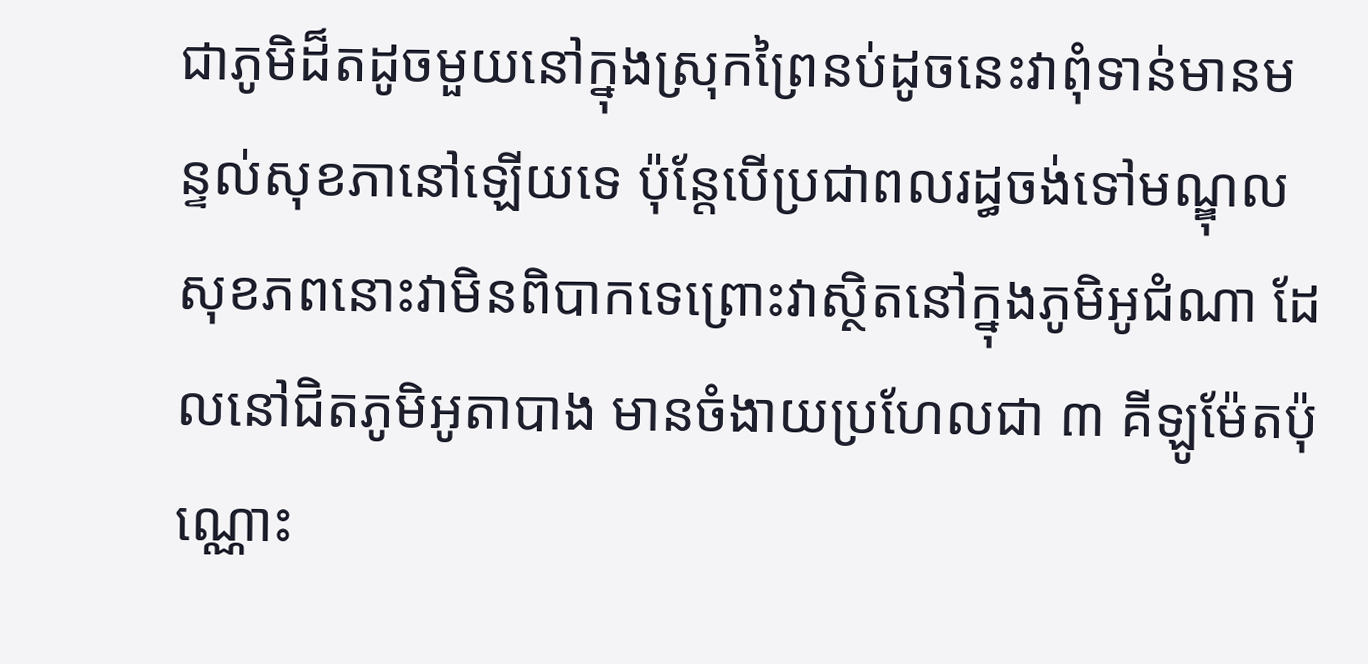ជាភូមិដ៏តដូចមួយនៅក្នុងស្រុកព្រៃនប់ដូចនេះវាពុំទាន់មានមន្ទល់សុខភានៅឡើយទេ ប៉ុន្តែបើប្រជាពលរដ្ធចង់ទៅមណ្ឌុលសុខភពនោះវាមិនពិបាកទេព្រោះវាស្ថិតនៅក្នុងភូមិអូជំណា ដែលនៅជិតភូមិអូតាបាង មានចំងាយប្រហែលជា ៣ គីឡូម៉ែតប៉ុណ្ណោះ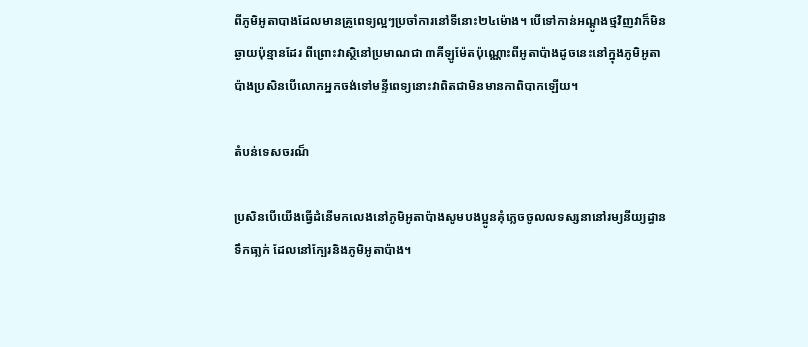ពីភូមិអូតាបាងដែលមានគ្រូពេទ្យល្អៗប្រចាំការនៅទីនោះ២៤ម៉ោង។ បើទៅកាន់អណ្តូងថ្មវិញវាក៏មិនឆ្ងាយប៉ុន្មានដែរ ពីព្រោះវាស្ថិនៅប្រមាណជា ៣គីឡូម៉ែតប៉ុណ្ណោះពីអូតាប៉ាងដូចនេះនៅក្នុងភូមិអូតាប៉ាងប្រសិនបើលោកអ្នកចង់ទៅមន្ទីពេទ្យនោះវាពិតជាមិនមានកាពិបាកឡើយ។

តំបន់ទេសចរណ៏

ប្រសិនបើយើងធ្វើដំនើមកលេងនៅភូមិអូតាប៉ាងសូមបងប្អូនគុំភ្លេចចូលលទស្សនានៅរម្យនីយ្យដ្ធានទឹកធា្លក់ ដែលនៅក្បែរនិងភូមិអូតាប៉ាង។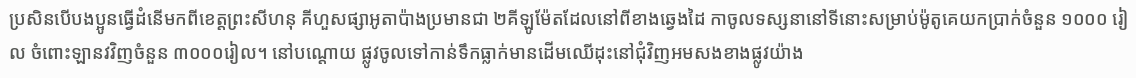ប្រសិនបើបងប្អូនធ្វើដំនើមកពីខេត្តព្រះសីហនុ គីហួសផ្សាអូតាប៉ាងប្រមានជា ២គីឡូម៉ែតដែលនៅពីខាងឆ្វេងដៃ កាចូលទស្សនានៅទីនោះសម្រាប់ម៉ូតូគេយកប្រាក់ចំនួន ១០០០ រៀល ចំពោះឡានវវិញចំនួន ៣០០០រៀល។ នៅបណ្តោយ ផ្លូវចូលទៅកាន់ទឹកធ្លាក់មានដើមឈើដុះនៅជុំវិញអមសងខាងផ្លូវយ៉ាង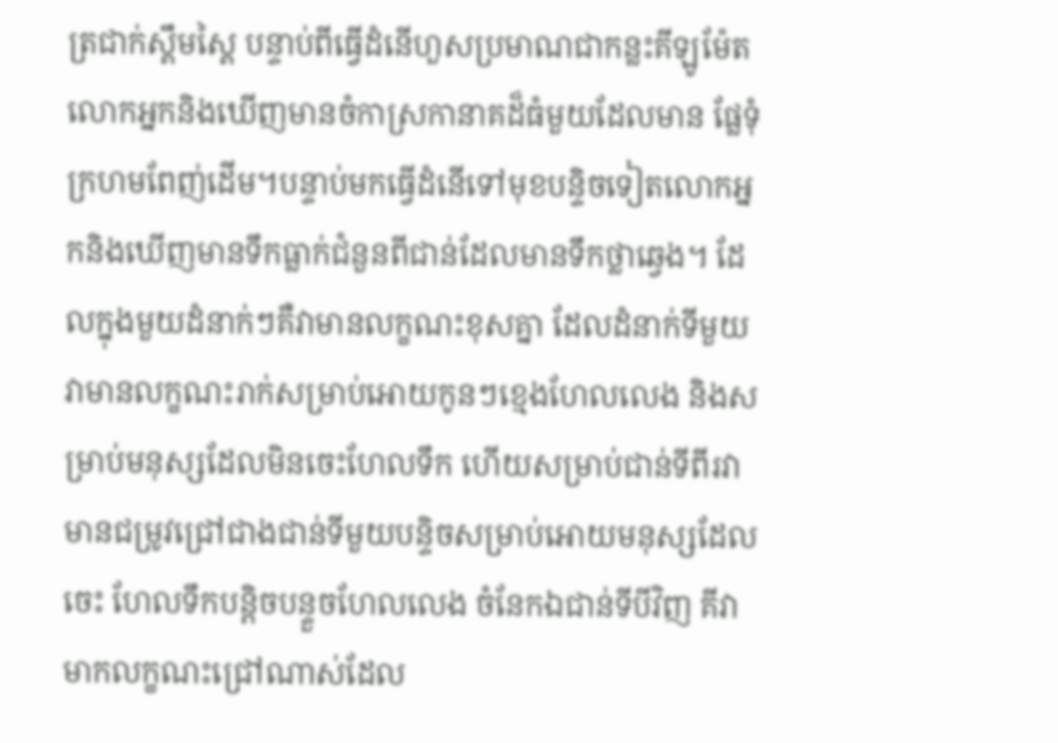ត្រជាក់ស្គឹមស្គៃ បន្ទាប់ពីធ្វើដំនើហួសប្រមាណជាកន្លះគីឡូម៉ែតលោកអ្នកនិងឃើញមានចំកាស្រកានាគដ៏ធំមួយដែលមាន ផ្លែទុំក្រហមពែញ់ដើម។បន្ទាប់មកធ្វើដំនើទៅមុខបន្ទិចទៀតលោកអ្នកនិងឃើញមានទឹកធ្លាក់ជំនួនពីជាន់ដែលមានទឹកថ្លាឆ្វេង។ ដែលក្នុងមួយដំនាក់ៗគឺវាមានលក្ខណះខុសគ្នា ដែលដំនាក់ទីមួយ វាមានលក្ខណះរាក់សម្រាប់អោយកូនៗខ្មេងហែលលេង និងសម្រាប់មនុស្សដែលមិនចេះហែលទឹក ហើយសម្រាប់ជាន់ទីពីរវាមានជម្រូវជ្រៅជាងជាន់ទីមួយបន្ទិចសម្រាប់អោយមនុស្សដែលចេះ ហែលទឹកបន្តិចបន្ទួចហែលលេង ចំនែកឯជាន់ទីបីវិញ គីវាមាកលក្ខណះជ្រៅណាស់ដែល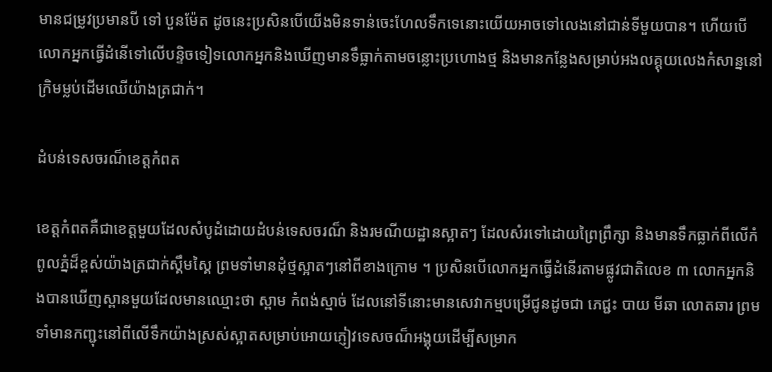មានជម្រូវប្រមានបី ទៅ បួនម៉ែត ដូចនេះប្រសិនបើយើងមិនទាន់ចេះហែលទឹកទេនោះយើយអាចទៅលេងនៅជាន់ទីមួយបាន។ ហើយបើលោកអ្នកធ្វើដំនើទៅលើបន្ទិចទៀទលោកអ្នកនិងឃើញមានទឹធ្លាក់តាមចន្លោះប្រហោងថ្ម និងមានកន្លែងសម្រាប់អងលគ្គុយលេងកំសាន្ននៅក្រិមម្លប់ដើមឈើយ៉ាងត្រជាក់។

ដំបន់ទេសចរណ៏ខេត្តកំពត

ខេត្តកំពតគឺជាខេត្តមួយដែលសំបូដំដោយដំបន់ទេសចរណ៏ និងរមណីយដ្ឋានស្អាតៗ ដែលសំរទៅដោយព្រៃព្រឹក្សា និងមានទឹកធ្លាក់ពីលើកំពូលភ្នំដ៏ខ្ពស់យ៉ាងត្រជាក់ស្គឹមស្គៃ ព្រមទាំមានដុំថ្មស្អាតៗនៅពីខាងក្រោម ។ ប្រសិនបើលោកអ្នកធ្វើដំនើរតាមផ្លូវជាតិលេខ ៣ លោកអ្នកនិងបានឃើញស្ពានមួយដែលមានឈ្មោះថា ស្ពាម កំពង់ស្មាច់ ដែលនៅទីនោះមានសេវាកម្មបម្រើជូនដូចជា ភេជ្ជះ បាយ មីឆា លោតឆារ ព្រមទាំមានកញ្ជុះនៅពីលើទឹកយ៉ាងស្រស់ស្អាតសម្រាប់អោយភ្ញៀវទេសចណ៏អង្គុយដើម្បីសម្រាក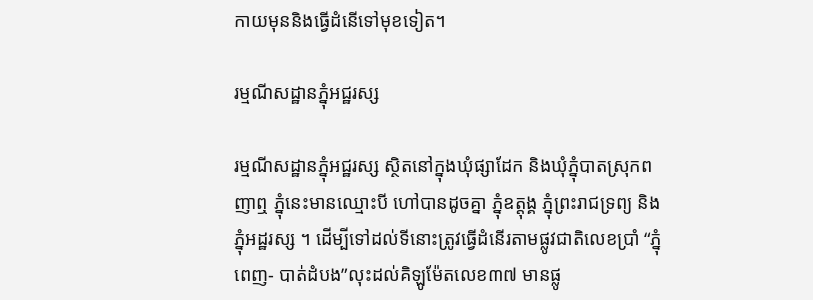កាយមុននិងធ្វើដំនើទៅមុខទៀត។

រម្មណីសដ្ឋានភ្នុំអជ្ឋរស្ស

រម្មណីសដ្ឋានភ្នុំអជ្ឋរស្ស ស្ថិតនៅក្នុងឃុំផ្សាដែក និងឃុំភ្នុំបាតស្រុកពញាឮ ភ្នុំនេះមានឈ្មោះបី ហៅបានដូចគ្នា ភ្នុំឧត្តុង្គ ភ្នុំព្រះរាជទ្រព្យ និងភ្នុំអដ្ឋរស្ស ។ ដើម្បីទៅដល់ទីនោះត្រូវធ្វើដំនើរតាមផ្លូវជាតិលេខប្រាំ “ភ្នុំពេញ- បាត់ដំបង”លុះដល់គិឡូម៉ែតលេខ៣៧ មានផ្លូ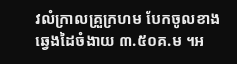វលំក្រាលគ្រួក្រហម បែកចូលខាងឆ្វេងដៃចំងាយ ៣.៥០គ.ម ។អ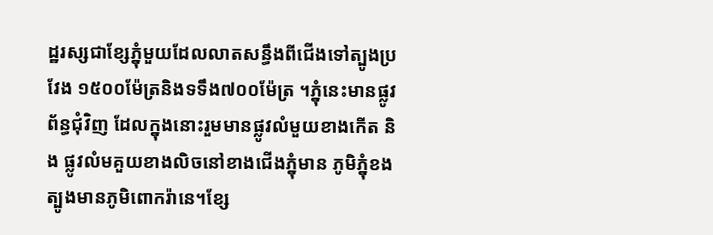ដ្ឋរស្សជាខ្សែភ្នុំមួយដែលលាតសន្ធឹងពីជើងទៅត្បូងប្រវែង ១៥០០ម៉ែត្រនិងទទឹង៧០០ម៉ែត្រ ។ភ្នុំនេះមានផ្លូវព័ន្ធជុំវិញ ដែលក្នុងនោះរួមមានផ្លូវលំមួយខាងកើត និង ផ្លូវលំមគួយខាងលិចនៅខាងជើងភ្នុំមាន ភូមិភ្នុំខងត្បូងមានភូមិពោករ៉ានេ។ខ្សែ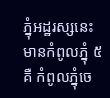ភ្នុំអដ្ឋរស្សនេះមានកំពូលភ្នុំ ៥ គឺ កំពូលភ្នុំចេ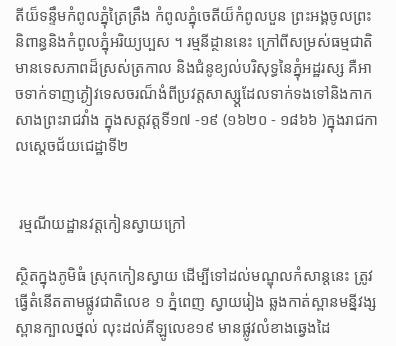តីយ៏ទន្ទឹមកំពូលភ្នុំត្រៃត្រឹង កំពូលភ្នុំចេតីយ៏កំពូលបួន ព្រះអង្គចូលព្រះនិពាន្ធនិងកំពូលភ្នុំអរិយ្យប្បស ។ រម្មនីដ្ថាននេះ ក្រៅពីសម្រស់ធម្មជាតិ មានទេសភាពដ៏ស្រស់ត្រកាល និងជំនូខ្យល់បរិសុទ្ធនៃភ្នុំអដ្ឋរស្ស គឺអាចទាក់ទាញភ្ងៀវទេសចរណ៏ងំពីប្រវត្តសាស្ស្តដែលទាក់ទងទៅនិងកាកសាងព្រះរាជវាំង ក្នុងសត្តវត្តទី១៧ -១៩ (១៦២០ - ១៨៦៦ )ក្នុងរាជកាលស្តេចជ័យជេដ្ឋាទី២


 រម្មណីយដ្ឋានវត្តកៀនស្វាយក្រៅ

ស្ថិតក្នុងភូមិធំ ស្រុកកៀនស្វាយ ដើម្បីទៅដល់មណ្ឌុលកំសាន្តនេះ ត្រូវធ្វើតំនើតតាមផ្លូវជាតិលេខ ១ ភ្នំពេញ ស្វាយរៀង ឆ្លងកាត់ស្ពានមន្នីវង្ស ស្ពានក្បាលថ្នល់ លុះដល់គីឡូលេខ១៩ មានផ្លូវលំខាងឆ្វេងដៃ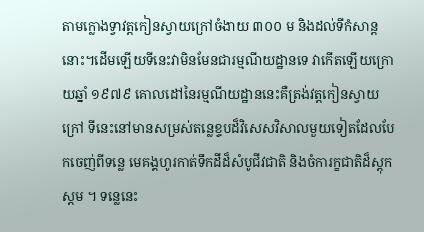តាមក្លោងទ្វាវត្តកៀនស្វាយក្រៅចំងាយ ៣០០ ម និងដល់ទីកំសាន្តនោះ។ដើមឡើយទីនេះវាមិនមែនជារម្មណីយដ្ឋានទេ វាកើតឡើយក្រោយឆ្នាំ ១៩៧៩ គោលដៅនៃរម្មណីយដ្ឋាននេះគឺត្រង់វត្តកៀនស្វាយក្រៅ ទីនេះនៅមានសម្រស់តន្លេខ្ទបដ៏វិសេសវិសាលមួយទៀតដែលបែកចេញ់ពីទន្លេ មេគង្គហូរកាត់ទឹកដីដ៏សំបូជីវជាតិ និងចំការក្ខជាតិដ៏ស្តុកស្ដម ។ ទន្លេនេះ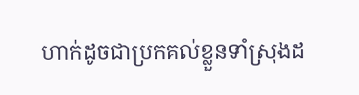ហាក់ដូចជាប្រកគល់ខ្លួនទាំស្រុងដ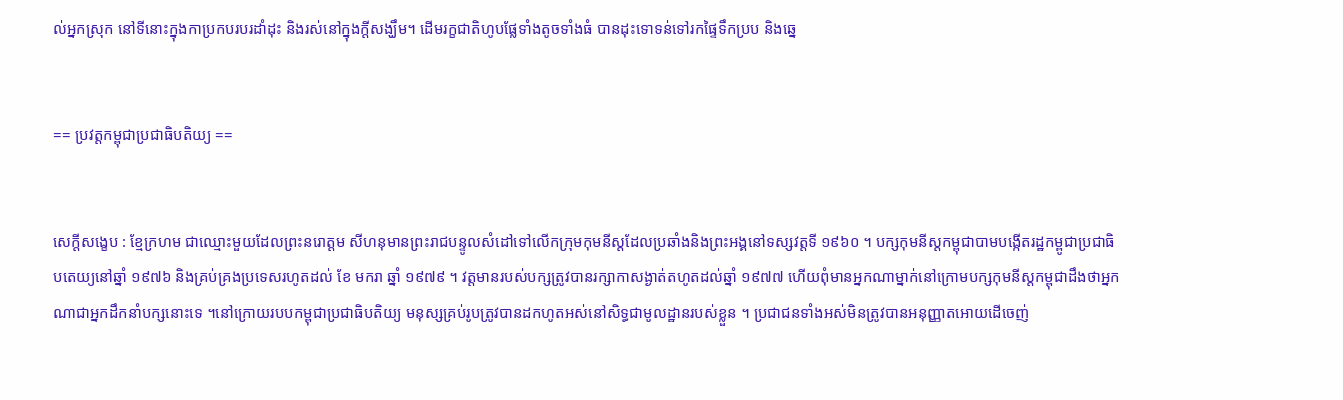ល់អ្នកស្រុក នៅទីនោះក្នុងកាប្រកបរបរដាំដុះ និងរស់នៅក្នុងក្តីសង្ឃឹម។ ដើមរក្ខជាតិហូបផ្លែទាំងតូចទាំងធំ បានដុះទោទន់ទៅរកផ្ទៃទឹកប្រប និងឆ្នេ


== ប្រវត្តកម្ពុជាប្រជាធិបតិយ្យ ==


សេក្តីសង្ខេប : ខ្មែក្រហម ជាឈ្មោះមួយដែលព្រះនរោត្តម សីហនុមានព្រះរាជបន្ទូលសំដៅទៅលើកក្រុមកុមនីស្តដែលប្រឆាំងនិងព្រះអង្គនៅទស្សវត្តទី ១៩៦០ ។ បក្សកុមនីស្តកម្ពុជាបាមបង្កើតរដ្ឋកម្ពូជាប្រជាធិបតេយ្យនៅឆ្នាំ ១៩៧៦ និងគ្រប់គ្រងប្រទេសរហូតដល់ ខែ មករា ឆ្នាំ ១៩៧៩ ។ វត្តមានរបស់បក្សត្រូវបានរក្សាកាសង្ងាត់តហូតដល់ឆ្នាំ ១៩៧៧ ហើយពុំមានអ្នកណាម្នាក់នៅក្រោមបក្សកុមនីស្តកម្ពុជាដឹងថាអ្នកណាជាអ្នកដឹកនាំបក្សនោះទេ ។នៅក្រោយរបបកម្ពុជាប្រជាធិបតិយ្យ មនុស្សគ្រប់រូបត្រូវបានដកហូតអស់នៅសិទ្ធជាមូលដ្ឋានរបស់ខ្លួន ។ ប្រជាជនទាំងអស់មិនត្រូវបានអនុញ្ញាតអោយដើចេញ់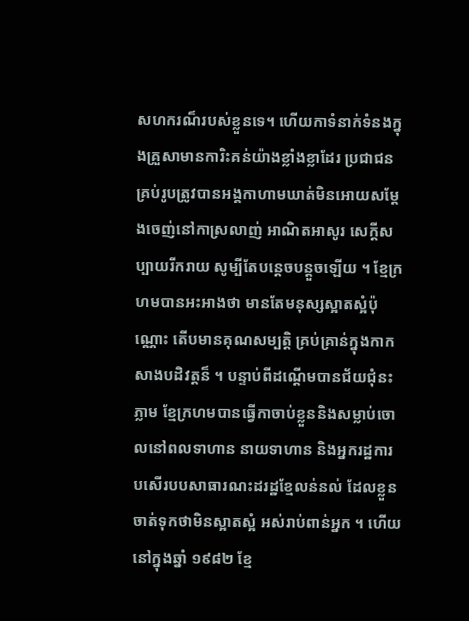សហករណ៏របស់ខ្លួនទេ។ ហើយកាទំនាក់ទំនងក្នុងគ្រួសាមានការិះគន់យ៉ាងខ្លាំងខ្លាដែរ ប្រជាជនគ្រប់រូបត្រូវបានអង្គកាហាមឃាត់មិនអោយសម្តែងចេញ់នៅកាស្រលាញ់ អាណិតអាសូរ សេក្តីសប្បាយរីករាយ សូម្បីតែបន្តេចបន្តួចឡើយ ។ ខ្មែក្រហមបានអះអាងថា មានតែមនុស្សស្អាតស្អំប៉ុណ្ណោះ តើបមានគុណសម្បត្តិ គ្រប់គ្រាន់ក្នុងកាកសាងបដិវត្តន៏ ។ បន្ទាប់ពីដណ្តើមបានជ័យជុំនះភ្លាម ខ្មែក្រហមបានធ្វើកាចាប់ខ្លួននិងសម្លាប់ចោលនៅពលទាហាន នាយទាហាន និងអ្នករដ្ឋការបសើរបបសាធារណះដរដ្ឋខ្មែលន់នល់ ដែលខ្លួនចាត់ទុកថាមិនស្អាតស្អំ អស់រាប់ពាន់អ្នក ។ ហើយនៅក្នុងឆ្នាំ ១៩៨២ ខ្មែ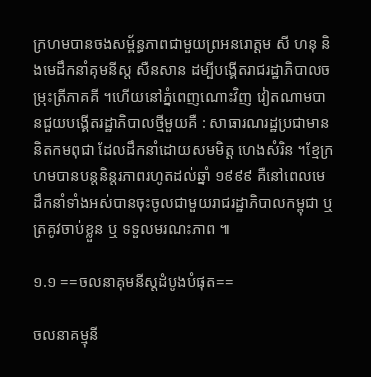ក្រហមបានចងសម្ព័ន្ធភាពជាមួយព្រអនរោត្តម សី ហនុ និងមេដឹកនាំគុមនីស្ត សឺនសាន ដម្បីបង្គើតរាជរដ្ឋាភិបាលចម្រុះត្រីភាគគី ។ហើយនៅភ្នំពេញណោះវិញ វៀតណាមបានជួយបង្គើតរដ្ឋាភិបាលថ្មីមួយគឺ : សាធារណរដ្ឋប្រជាមាននិតកមពុជា ដែលដឹកនាំដោយសមមិត្ត ហេងសំរិន ។ខ្មែក្រហមបានបន្តនិន្តរភាពរហូតដល់ឆ្នាំ ១៩៩៩ គឺនៅពេលមេដឹកនាំទាំងអស់បានចុះចូលជាមួយរាជរដ្ឋាភិបាលកម្ពុជា ឬ ត្រគូវចាប់ខ្លួន ឬ ទទួលមរណះភាព ៕

១.១ ==ចលនាគុមនីស្តដំបូងបំផុត==

ចលនាគម្មុនី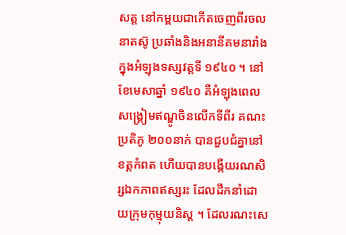សត្ត នៅកម្ពយជាកើតចេញពីរចលនាតស៊ូ ប្រឆាំងនិងអនានីគមនារាំង ក្នុងអំឡុងទស្សវត្តទី ១៩៤០ ។ នៅខែមេសាឆ្នាំ ១៩៤០ គឺអំឡុងពេលសង្គ្រៀមឥណ្ឌូចិនលើកទីពីរ គណះប្រតិភូ ២០០នាក់ បានជួបជំគ្នានៅខត្តកំពត ហើយបានបង្កើយរណសិរ្សឯកភាពឥស្សរះ ដែលដឹកនាំដោយក្រុមកុម្មុយនិស្ត ។ ដែលរណះសេ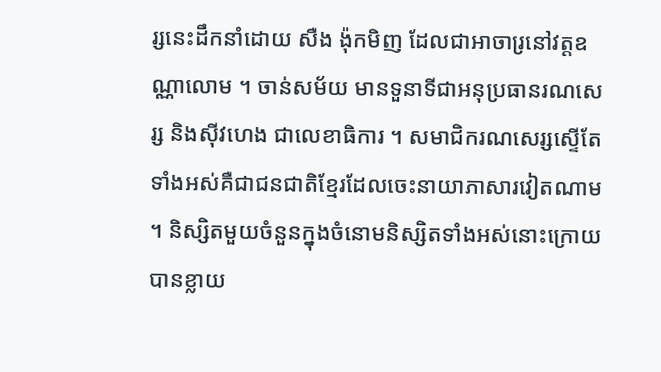រ្សនេះដឹកនាំដោយ សឺង ង៉ុកមិញ ដែលជាអាចារ្រនៅវត្តឧណ្ណាលោម ។ ចាន់សម័យ មានទួនាទីជាអនុប្រធានរណសេរ្ស និងស៊ីវហេង ជាលេខាធិការ ។ សមាជិករណសេរ្សស្ទើតែទាំងអស់គឺជាជនជាតិខ្មែរដែលចេះនាយាភាសារវៀតណាម ។ និស្សិតមួយចំនួនក្នុងចំនោមនិស្សិតទាំងអស់នោះក្រោយបានខ្លាយ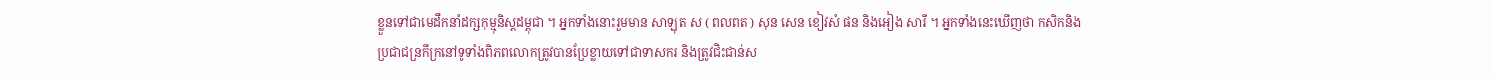ខ្លួនទៅជាមេដឹកនាំដក្សកុម្មុនិស្តដម្ពុជា ។ អ្នកទាំងនោះរួមមាន សាឡុត ស ( ពលពត ) សុន សេន ខៀវសំ ផន និងអៀង សារី ។ អ្នកទាំងនេះឃើញថា កសិកនិងប្រជាជន្រកីក្រនៅទូទាំងពិភពលោកត្រូវបានប្រែខ្លាយទៅជាទាសករ និងត្រូវជិះជាន់ស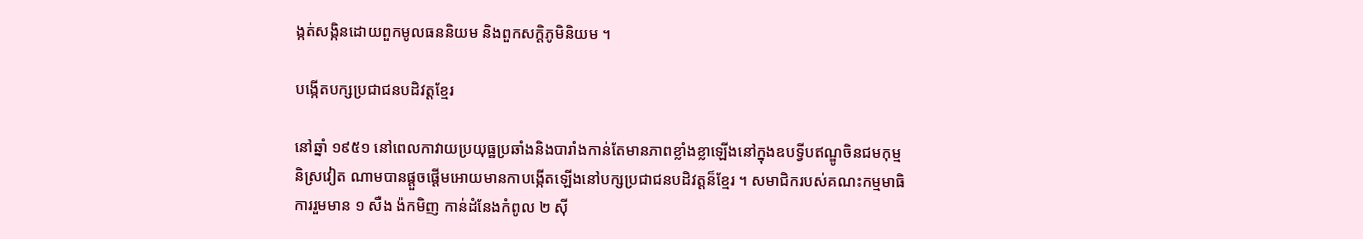ង្កត់សង្កិនដោយពួកមូលធននិយម និងពួកសក្តិភូមិនិយម ។

បង្កើតបក្សប្រជាជនបដិវត្តខ្មែរ

នៅឆ្នាំ ១៩៥១ នៅពេលកាវាយប្រយុធ្ឋប្រឆាំងនិងបារាំងកាន់តែមានភាពខ្លាំងខ្លាឡើងនៅក្នុងឧបទ្វីបឥណ្ឌូចិនជមកុម្មនិស្រវៀត ណាមបានផ្តួចផ្តើមអោយមានកាបង្កើតឡើងនៅបក្សប្រជាជនបដិវត្តន៏ខ្មែរ ។ សមាជិករបស់គណះកម្មមាធិការរួមមាន ១ សឺង ង៉កមិញ កាន់ដំនែងកំពូល ២ ស៊ី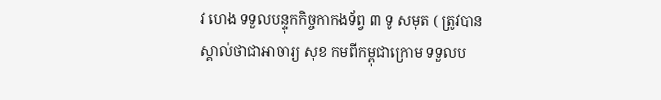វ ហេង ទទួលបន្ទុកកិច្ចកាកងទ័ព្វ ៣ ទូ សមុត ( ត្រូវបានស្គាល់ថាជាអាចារ្យ សុខ កមពីកម្ពុជាក្រោម ទទួលប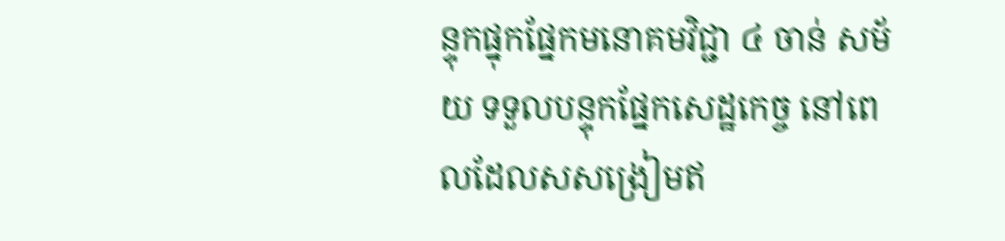ន្ទុកផ្នុកផ្នែកមនោគមវិជ្ជា ៤ ចាន់ សម័យ ទទួលបន្ទុកផ្នែកសេដ្ឋកេច្ច នៅពេលដែលសសង្រៀមឥ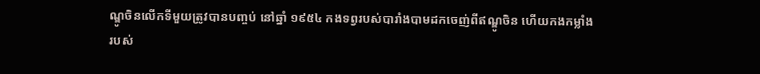ណ្ឌូចិនលើកទីមួយត្រូវបានបញ្ចប់ នៅឆ្នាំ ១៩៥៤ កងទព្វរបស់បារាំងបាមដកចេញ់ពីឥណ្ឌូចិន ហើយកងកម្លាំងរបស់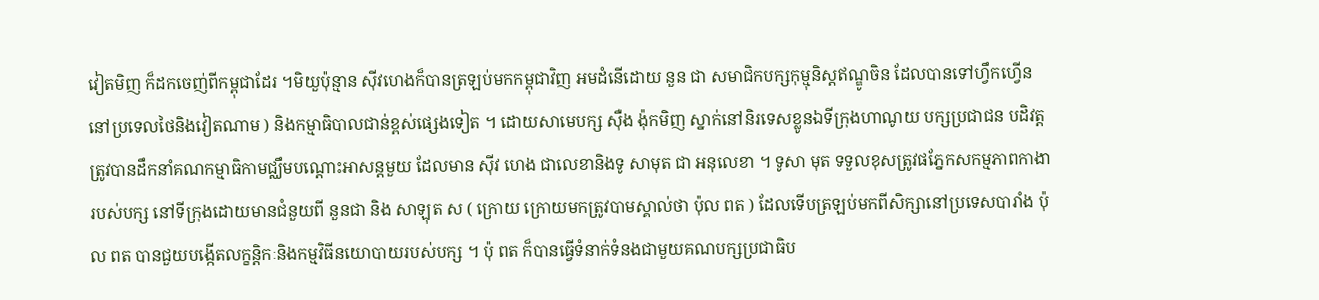វៀតមិញ ក៏ដកចេញ់ពីកម្ពុជាដែរ ។មិយួប៉ុន្មាន ស៊ីវហេងក៏បានត្រឡប់មកកម្ពុជាវិញ អមដំនើដោយ នួន ជា សមាជិកបក្សកុម្មុនិស្តឥណ្ឌូចិន ដែលបានទៅហ្វឹកហ្វើននៅប្រទេលថៃនិងវៀតណាម ) និងកម្មាធិបាលជាន់ខ្ពស់ផ្សេងទៀត ។ ដោយសាមេបក្ស ស៊ឺង ង៉ុកមិញ ស្នាក់នៅនិរទេសខ្លូនឯទីក្រុងហាណូយ បក្សប្រជាជន បដិវត្តត្រូវបានដឹកនាំគណកម្មាធិកាមជ្ឈឹមបណ្តោះអាសន្តមួយ ដែលមាន ស៊ីវ ហេង ជាលេខានិងទូ សាមុត ជា អនុលេខា ។ ទូសា មុត ទទួលខុសត្រូវផភ្នែកសកម្មភាពកាងារបស់បក្ស នៅទីក្រុងដោយមានជំនួយពី នួនជា និង សាឡុត ស ( ក្រោយ ក្រោយមកត្រូវបាមស្គាល់ថា ប៉ុល ពត ) ដែលទើបត្រឡប់មកពីសិក្សានៅប្រទេសបារាំង ប៉ុល ពត បានជួយបង្កើតលក្ខន្តិកៈនិងកម្មវិធីនយោបាយរបស់បក្ស ។ ប៉ុ ពត ក៏បានធ្វើទំនាក់ទំនងជាមួយគណបក្សប្រជាធិប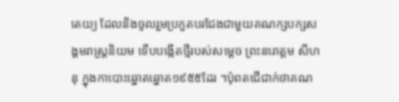តេយ្យ ដែលនិងចូលរួមប្រកួតបរជែងជាមួយគណក្សបក្សសង្គមរាស្រ្តនិយម ទើបបង្កើតថ្មីរបស់សម្តេច ព្រះនរោត្តម សីហនុ ក្នុងកាបោះឆ្នោតឆ្នោត១៩៥៥ដែរ ។ប៉ុពតជើជាក់ថាគណ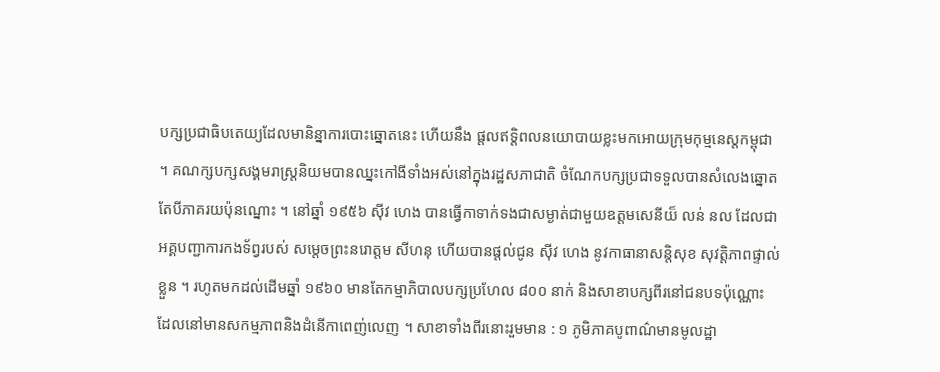បក្សប្រជាធិបតេយ្យដែលមានិន្នាការបោះឆ្នោតនេះ ហើយនឹង ផ្តលឥទ្តិពលនយោបាយខ្លះមកអោយក្រុមកុម្មនេស្តកម្ពុជា ។ គណក្សបក្សសង្គមរាស្រ្តនិយមបានឈ្នះកៅងីទាំងអស់នៅក្នុងរដ្ឋសភាជាតិ ចំណែកបក្សប្រជាទទួលបានសំលេងឆ្នោតតែបីភាគរយប៉ុនណ្នោះ ។ នៅឆ្នាំ ១៩៥៦ ស៊ីវ ហេង បានធ្វើកាទាក់ទងជាសម្ងាត់ជាមួយឧត្តមសេនីយ៏ លន់ នល ដែលជា អគ្គបញ្ជាការកងទ័ព្វរបស់ សម្តេចព្រះនរោត្តម សីហនុ ហើយបានផ្តល់ជូន ស៊ីវ ហេង នូវកាធានាសន្តិសុខ សុវត្តិភាពផ្ទាល់ខ្លួន ។ រហូតមកដល់ដើមឆ្នាំ ១៩៦០ មានតែកម្មាភិបាលបក្សប្រហែល ៨០០ នាក់ និងសាខាបក្សពីរនៅជនបទប៉ុណ្ណោះ ដែលនៅមានសកម្មភាពនិងដំនើកាពេញ់លេញ ។ សាខាទាំងពីរនោះរួមមាន : ១ ភូមិភាគបូពាណ៌មានមូលដ្ឋា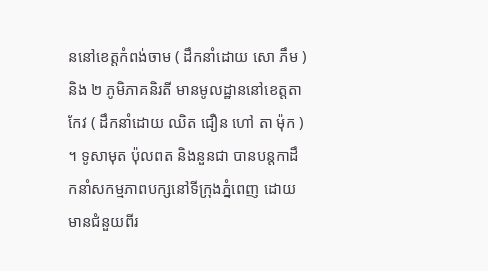ននៅខេត្តកំពង់ចាម ( ដឹកនាំដោយ សោ ភឹម ) និង ២ ភូមិភាគនិរតី មានមូលដ្ឋាននៅខេត្តតាកែវ ( ដឹកនាំដោយ ឈិត ជឿន ហៅ តា ម៉ុក ) ។ ទូសាមុត ប៉ុលពត និងនួនជា បានបន្តកាដឹកនាំសកម្មភាពបក្សនៅទីក្រុងភ្នំពេញ ដោយមានជំនួយពីរ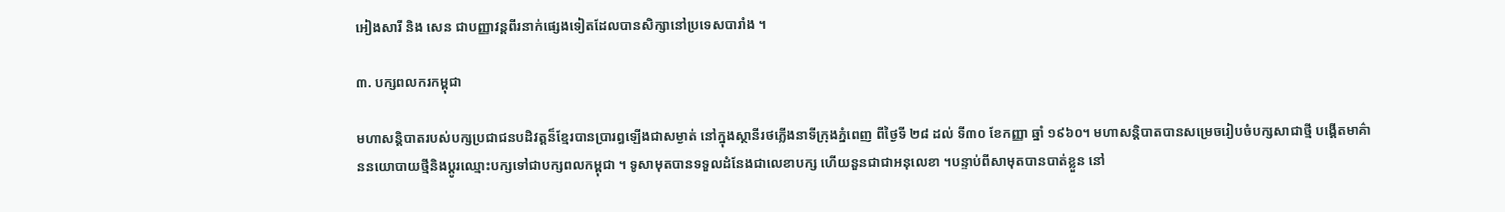អៀងសារី និង សេន ជាបញ្ញាវន្តពីរនាក់ផ្សេងទៀតដែលបានសិក្សានៅប្រទេសបារាំង ។

៣. បក្សពលករកម្ពុជា

មហាសន្តិបាតរបស់បក្សប្រជាជនបដិវត្តន៏ខ្មែរបានប្រារព្ធឡើងជាសម្ងាត់ នៅក្នុងស្ថានីរថភ្លើងនាទីក្រុងភ្នំពេញ ពីថ្ងៃទី ២៨ ដល់ ទី៣០ ខែកញ្ញា ឆ្នាំ ១៩៦០។ មហាសន្តិបាតបានសម្រេចរៀបចំបក្សសាជាថ្មី បង្គើតមាគ៌ាននយោបាយថ្មីនិងប្តូរឈ្មោះបក្សទៅជាបក្សពលកម្ពុជា ។ ទូសាមុតបានទទួលដំនែងជាលេខាបក្ស ហើយនួនជាជាអនុលេខា ។បន្ទាប់ពីសាមុតបានបាត់ខ្លួន នៅ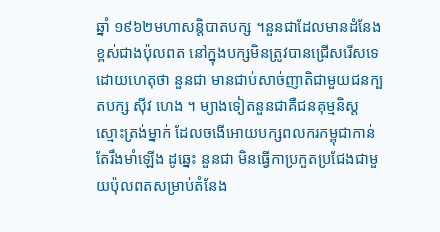ឆ្នាំ ១៩៦២មហាសន្តិបាតបក្ស ។នួនជាដែលមានដំនែងខ្ពស់ជាងប៉ុលពត នៅក្នុងបក្សមិនត្រូវបានជ្រើសរើសទេ ដោយហេតុថា នួនជា មានជាប់សាច់ញាតិជាមួយជនក្បតបក្ស ស៊ីវ ហេង ។ ម្យាងទៀតនួនជាគឺជនគុម្មនិស្តស្មោះត្រង់ម្នាក់ ដែលចងើអោយបក្សពលករកម្ពុជាកាន់តែរឹងមាំឡើង ដូឆ្នេះ នួនជា មិនធ្វើកាប្រកួតប្រជែងជាមួយប៉ុលពតសម្រាប់តំនែង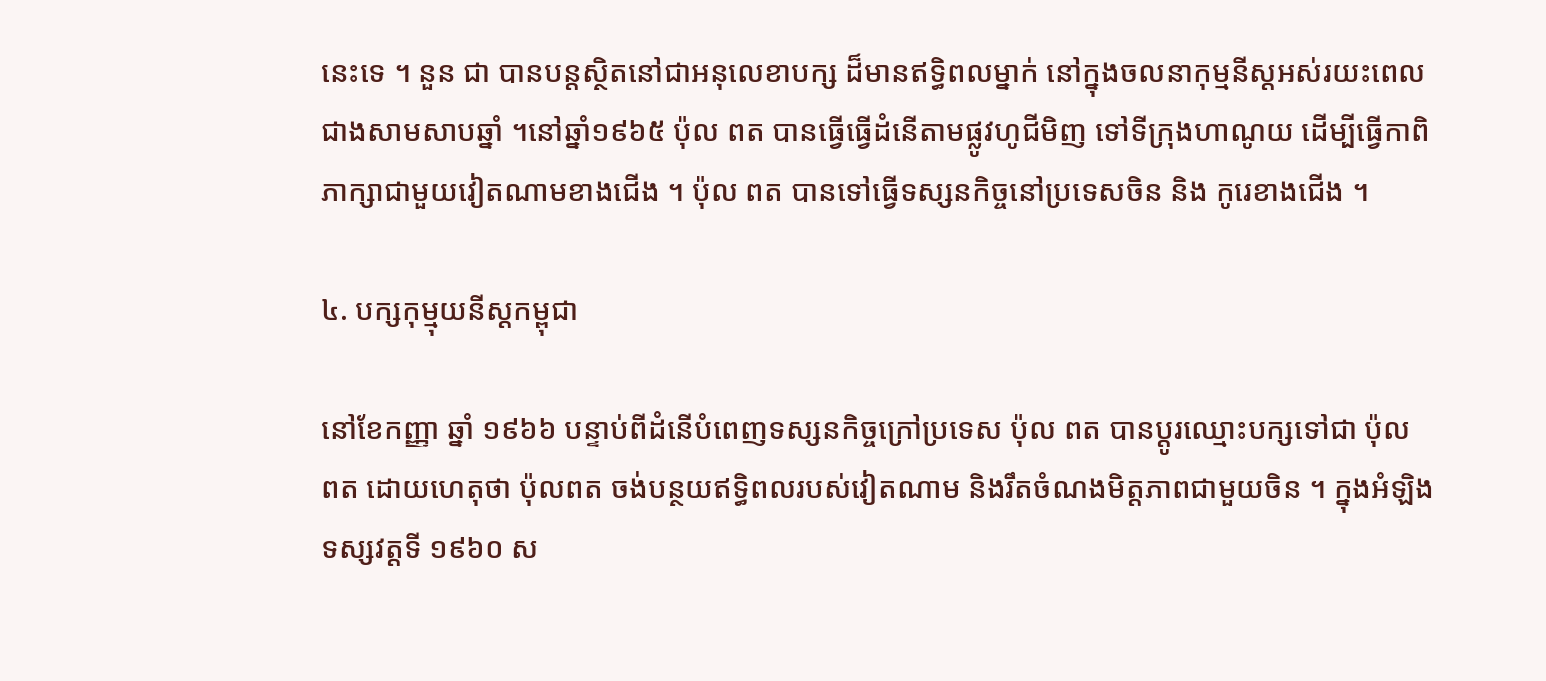នេះទេ ។ នួន ជា បានបន្តស្ថិតនៅជាអនុលេខាបក្ស ដ៏មានឥទ្ធិពលម្នាក់ នៅក្នុងចលនាកុម្មនីស្តអស់រយះពេលជាងសាមសាបឆ្នាំ ។នៅឆ្នាំ១៩៦៥ ប៉ុល ពត បានធ្វើធ្វើដំនើតាមផ្លូវហូជីមិញ ទៅទីក្រុងហាណូយ ដើម្បីធ្វើកាពិភាក្សាជាមួយវៀតណាមខាងជើង ។ ប៉ុល ពត បានទៅធ្វើទស្សនកិច្ចនៅប្រទេសចិន និង កូរេខាងជើង ។

៤. បក្សកុម្មុយនីស្តកម្ពុជា

នៅខែកញ្ញា ឆ្នាំ ១៩៦៦ បន្ទាប់ពីដំនើបំពេញទស្សនកិច្ចក្រៅប្រទេស ប៉ុល ពត បានប្តូរឈ្មោះបក្សទៅជា ប៉ុល ពត ដោយហេតុថា ប៉ុលពត ចង់បន្ថយឥទ្ធិពលរបស់វៀតណាម និងរឹតចំណងមិត្តភាពជាមួយចិន ។ ក្នុងអំឡិងទស្សវត្តទី ១៩៦០ ស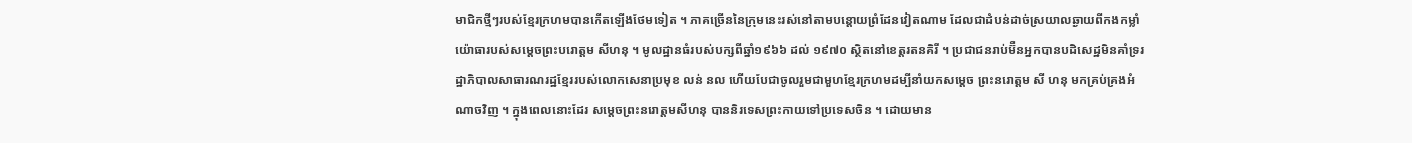មាជិកថ្មីៗរបស់ខ្មែរក្រហមបានកើតឡើងថែមទៀត ។ ភាគច្រើននៃក្រុមនេះរស់នៅតាមបន្តោយព្រំដែនវៀតណាម ដែលជាដំបន់ដាច់ស្រយាលឆ្ងាយពីកងកម្លាំយ៉ោធារបស់សម្តេចព្រះបរោត្តម សីហនុ ។ មូលដ្ឋានធំរបស់បក្សពីឆ្នាំ១៩៦៦ ដល់ ១៩៧០ ស្ថិតនៅខេត្តរតនគិរី ។ ប្រជាជនរាប់ម៊ឺនអ្នកបានបដិសេដ្ឋមិនគាំទ្ររដ្ឋាភិបាលសាធារណរដ្ឋខ្មែររបស់លោកសេនាប្រមុខ លន់ នល ហើយបែជាចូលរួមជាមួហខ្មែរក្រហមដម្បីនាំយកសម្តេច ព្រះនរោត្តម សី ហនុ មកគ្រប់គ្រងអំណាចវិញ ។ ក្នុងពេលនោះដែរ សម្តេចព្រះនរោត្តមសីហនុ បាននិរទេសព្រះកាយទៅប្រទេសចិន ។ ដោយមាន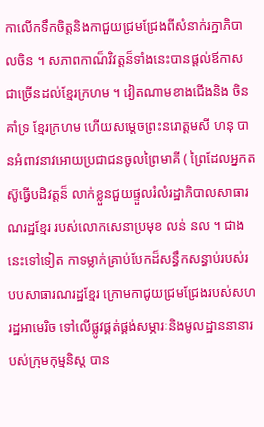កាលើកទឹកចិត្តនិងកាជួយជ្រមជ្រែងពីសំនាក់រក្ឋាភិបាលចិន ។ សភាពកាណ៏វិវត្តន៏ទាំងនេះបានផ្តល់ឪកាសជាច្រើនដល់ខ្មែរក្រហម ។ វៀតណាមខាងជើងនិង ចិន គាំទ្រ ខ្មែរក្រហម ហើយសម្តេចព្រះនរោត្តមសី ហនុ បានអំពាវនាវអោយប្រជាជនចូលព្រៃមាគី ( ព្រៃដែលអ្នកតស៊ូធ្វើបដិវត្តន៏ លាក់ខ្លួនជួយផ្ទួលរំលំរដ្ឋាភិបាលសាធារណរដ្ឋខ្មែរ របស់លោកសេនាប្រមុខ លន់ នល ។ ជាងនេះទៅទៀត កាទម្លាក់គ្រាប់បែកដ៏សន្ធឹកសន្ធាប់របស់របបសាធារណរដ្ឋខ្មែរ ក្រោមកាជូយជ្រមជ្រែងរបស់សហរដ្ឋអាមេរិច ទៅលើផ្លូវផ្គត់ផ្គង់សម្ភារៈនិងមូលដ្ឋាននានារបស់ក្រុមកុម្មនិស្ត បាន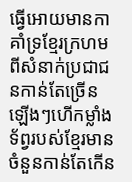ធ្វើអោយមានកាគាំទ្រខ្មែរក្រហមពីសំនាក់ប្រជាជនកាន់តែច្រើនឡើងៗហើកម្លាំងទ័ព្វរបស់ខ្មែរមានចំនួនកាន់តែកើន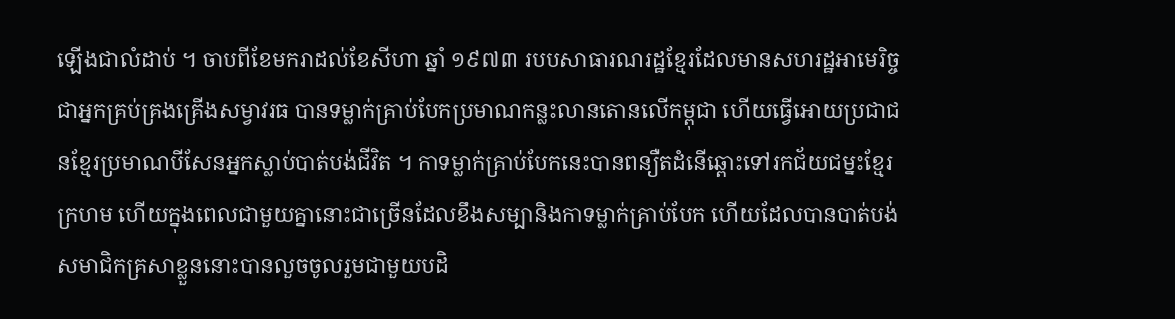ឡើងជាលំដាប់ ។ ចាបពីខែមករាដល់ខែសីហា ឆ្នាំ ១៩៧៣ របបសាធារណរដ្ឋខ្មែរដែលមានសហរដ្ឋអាមេរិច្ចជាអ្នកគ្រប់គ្រងគ្រើងសម្វាវរធ បានទម្លាក់គ្រាប់បែកប្រមាណកន្លះលានតោនលើកម្ពុជា ហើយធ្វើអោយប្រជាជនខ្មែរប្រមាណបីសែនអ្នកស្លាប់បាត់បង់ជីវិត ។ កាទម្លាក់គ្រាប់បែកនេះបានពន្យឺតដំនើឆ្ពោះទៅរកជ័យជម្នះខ្មែរក្រហម ហើយក្នុងពេលជាមួយគ្នានោះជាច្រើនដែលខឹងសម្បានិងកាទម្លាក់គ្រាប់បែក ហើយដែលបានបាត់បង់សមាជិកគ្រសាខ្លួននោះបានលួចចូលរួមជាមួយបដិ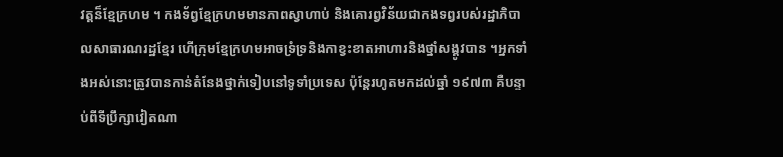វត្តន៏ខ្មែក្រហម ។ កងទ័ព្វខ្មែក្រហមមានភាពស្វាហាប់ និងគោរព្វវិន័យជាកងទព្វរបស់រដ្ឋាភិបាលសាធារណរដ្ឋខ្មែរ ហើក្រុមខ្មែក្រហមអាចទ្រំទ្រនិងកាខ្វះខាតអាហារនិងថ្នាំសង្គូវបាន ។អ្នកទាំងអស់នោះត្រូវបានកាន់តំនែងថ្នាក់ទៀបនៅទូទាំប្រទេស ប៉ុន្តែរហូតមកដល់ឆ្នាំ ១៩៧៣ គឺបន្ទាប់ពីទីប្រឹក្សាវៀតណា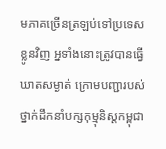មភាគច្រើនត្រឡប់ទៅប្រទេសខ្លូនវិញ អ្នទាំងនោះត្រូវបានធ្វើឃាតសម្ងាត់ ក្រោមបញ្ជារបស់ថ្នាក់ដឹកនាំបក្សកុម្មុនិស្តកម្ពុជា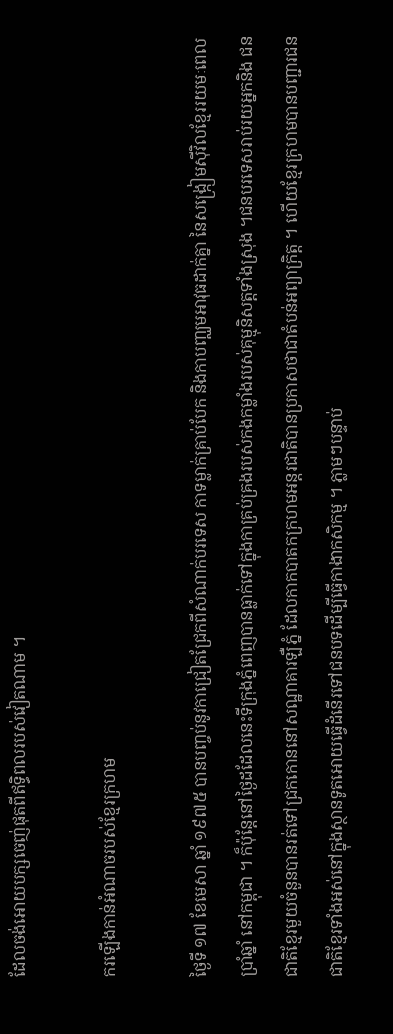ដែលចង់អោយបក្សចេញ់ផុតពីឥទ្ធិពលរបស់វៀតណាម ។

ករឡើងកាន់អំណាចរបស់ខ្មែរក្រហម

ថ្ងៃទី ១៧ ខែមេសា ឆ្នាំ ១៩៧៥ បានបញ្ចប់នូវកាជ្រៀតជ្រែកពីសំណាក់បរទេស កាទម្លាក់គ្រាប់បែក និងកាបញ្ឈមអាវុធដាក់គ្នា នៃសង្ក្រៀមស៊ីវិលខ្មែររយមៈពេល ប្រាំឆ្នាំ នៅកម្ពុជា ។ ក៏ប៉ុន្តែនៅថ្ងៃដដែលនេះទីក្រុងភ្នំពេញបានធ្លាក់ទៅក្នុងកាគ្រប់គ្រងរបស់កងកម្លាំងរបស់គុម្មុនិសត្តទាំងស្រុង ។ជនបរទេសរាប់រយអ្នកនិង ជនជាតិខ្មែរមួយចំនួនបានរត់ទៅជ្រកកោននៅសណ្ឋាគារឡឺភ្នំ ដែលកាកបាតកក្រហមអន្តរជាតិបានប្រកាសថាជាតំបន់អព្យាក្រិត្ត ។ ហើយខ្មែរក្រហមបានបញ្ជារជនជាតិខ្មែរទាំងអស់នៅក្នុងស្ថានទូតអោយធ្វើដំនើរទៅជនបទដើម្បីធ្វើកាងាកសិកម្ម ។ ភ្លាមៗបន្ទាប់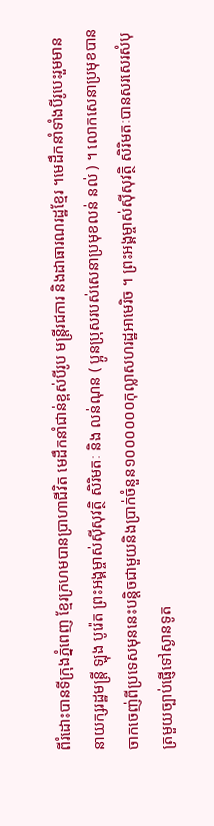ពីរំដោះបានទីក្រុងភ្នំពេញ ខ្មែរក្រហមបានប្រាហាជីវិត មេដឹកនាំជាន់ខ្ពស់បីរូប មន្រ្តីរជការ និងដាធារណរដ្ឋខ្មែរ ។មេដឹកនាំទាំងបីរូបេះរួមមាន នាយក្សរដ្ឋមន្រ្តី ឡុង បូរ៉េត ព្រះអង្គម្ចាស់ស៊ីសុវត្ថិ សិរិមតៈ និង លន់ណុន ( ប្អូនប្រុសរបស់សេនាប្រមុខលន់ នល់ ) ។ លោកសេនាប្រមុខបានចាកចេញ់ពីប្រទេសមុននេះបន្តិចជាមួយនិងប្រាក់ចំនួន១០០០០០០កុល្លាសហរដ្ឋអាមេរិច ។ ព្រះអង្គម្ចាស់ស៊ីសុវត្ថិ សិរិមតៈបានសរសេរសំបុត្រមួយច្បាប់ផ្ញើទៅស្ងានទូត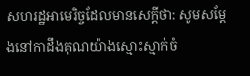សហរដ្ឋអាមេរិច្ចដែលមានសេក្តីថា: សូមសម្តែងនៅកាដឹងគុណយ៉ាងស្មោះស្មាក់ចំ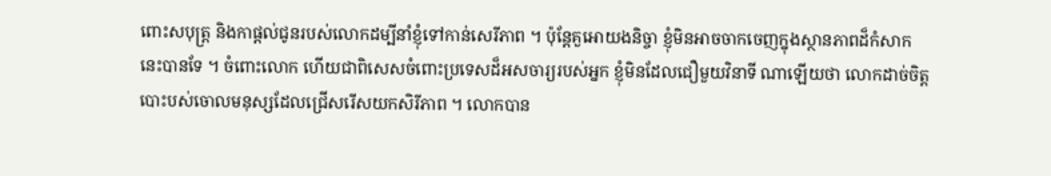ពោះសបុត្ត្រ និងកាផ្តល់ជូនរបស់លោកដម្បីនាំខ្ញុំទៅកាន់សេរីភាព ។ ប៉ុន្តែគួអោយងនិច្ចា ខ្ញុំមិនអាចចាកចេញក្នុងស្ថានភាពដ៏កំសាកនេះបានទែ ។ ចំពោះលោក ហើយជាពិសេសចំពោះប្រទេសដ៏អសចារ្យរបស់អ្នក ខ្ញុំមិនដែលជឿមួយវិនាទី ណាឡើយថា លោកដាច់ចិត្តបោះបស់ចោលមនុស្សដែលជ្រើសរើសយកសិរីភាព ។ លោកបាន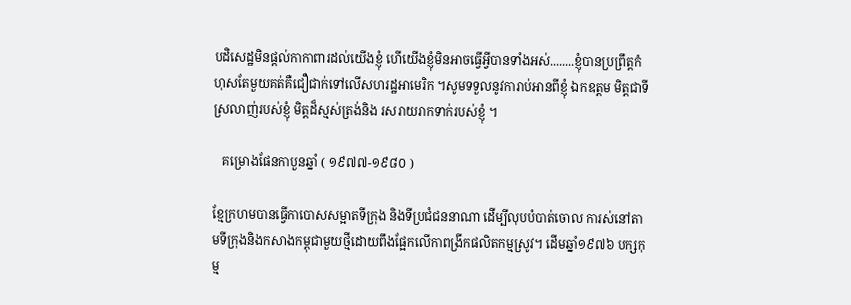បដិសេដ្ឋមិនផ្តល់កាកាពារដល់យើងខ្ញុំ ហើយើងខ្ញុំមិនអាចធ្វើអ្វីបានទាំងអស់........ខ្ញុំបានប្រព្រឹត្តកំហុសតែមួយគត់គឺជឿជាក់ទៅលើសហរដ្ឋអាមេរិក ។សូមទទួលនូវការាប់អានពីខ្ញុំ ឯកឧត្តម មិត្តជាទីស្រលាញ់របស់ខ្ញុំ មិត្តដ៏ស្មស់ត្រង់និង រសរាយរាកទាក់របស់ខ្ញុំ ។

   គម្រោងផែនកាបួនឆ្នាំ ( ១៩៧៧-១៩៨០ )

ខ្មែក្រហមបានធ្វើកាបោសសម្អាតទីក្រុង និងទីប្រជំជននាណា ដើម្បីលុបបំបាត់ចោល ការស់នៅតាមទីក្រុងនិងកសាងកម្ពុជាមួយថ្មីដោយពឹងផ្អែកលើកាពង្រីកផលិតកម្មស្រូវ។ ដើមឆ្នាំ១៩៧៦ បក្សកុម្ម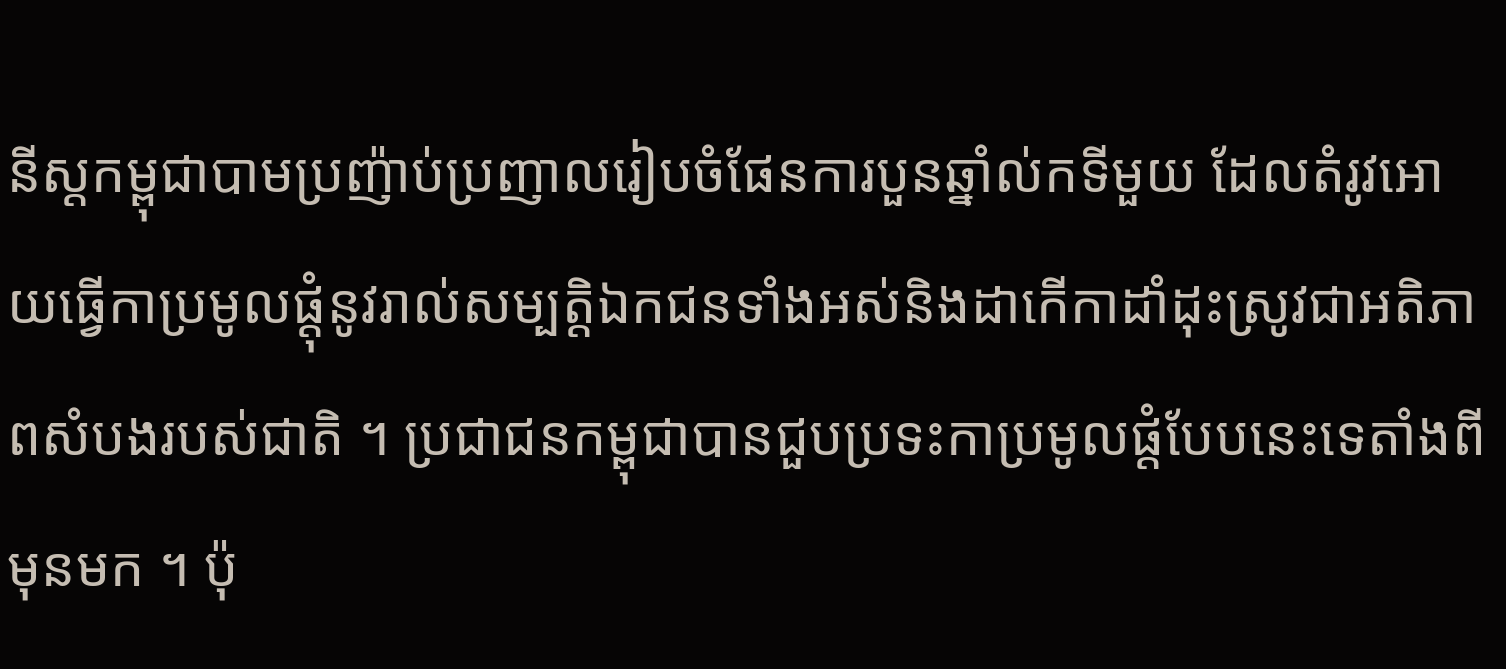នីស្តកម្ពុជាបាមប្រញ៉ាប់ប្រញាលរៀបចំផែនការបួនឆ្នាំល់កទីមួយ ដែលតំរូវអោយធ្វើកាប្រមូលផ្តុំនូវរាល់សម្បត្តិឯកជនទាំងអស់និងដាកើកាដាំដុះស្រូវជាអតិភាពសំបងរបស់ជាតិ ។ ប្រជាជនកម្ពុជាបានជួបប្រទះកាប្រមូលផ្តំបែបនេះទេតាំងពីមុនមក ។ ប៉ុ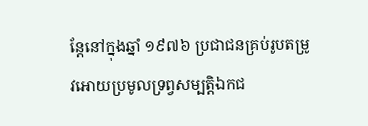ន្តែនៅក្នុងឆ្នាំ ១៩៧៦ ប្រជាជនគ្រប់រូបតម្រូវអោយប្រមូលទ្រព្វសម្បត្តិឯកជ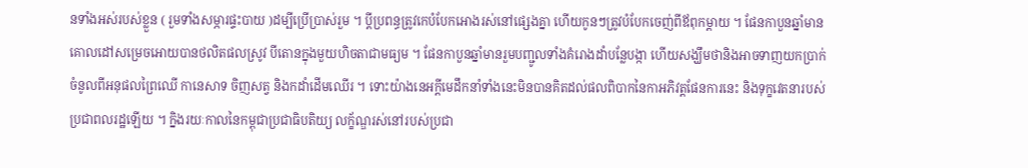នទាំងអស់របស់ខ្លួន ( រួមទាំងសម្ភារផ្ទះបាយ )ដម្បីប្រើប្រាស់រួម ។ ប្តីប្រពន្ធត្រូវកេបំបែកអោងរស់នៅផ្សេងគ្នា ហើយកូនៗត្រូវបំបែកចេញ់ពីឪពុកម្តាយ ។ ផែនកាបួនឆ្នាំមានគោលដៅសម្រេចអោយបានថលិតផលស្រូវ បីតោនក្នុងមួយហិចតាជាមធ្យម ។ ផែនកាបួនឆ្នាំមានរួមបញ្ជូលទាំងគំរោងដាំបន្លែបង្កា ហើយសង្ឃឹមថានិងអាចទាញយកប្រាក់ចំនូលពីអនុផលព្រៃឈើ កានេសាទ ចិញសត្វ និងកដាំដើមឈើរ ។ ទោះយ៉ាងនេអក្តីមេដឹកនាំទាំងនេះមិនបានគិតដល់ផលពិបាកនៃកាអភិវត្តផែនការនេះ និងទុក្ខវេតនារបស់ ប្រជាពលរដ្ឋឡើយ ។ ក្និងរយៈកាលនៃកម្ពុជាប្រជាធិបតិយ្យ លក្ខ័ណ្ឌរស់នៅរបស់ប្រជា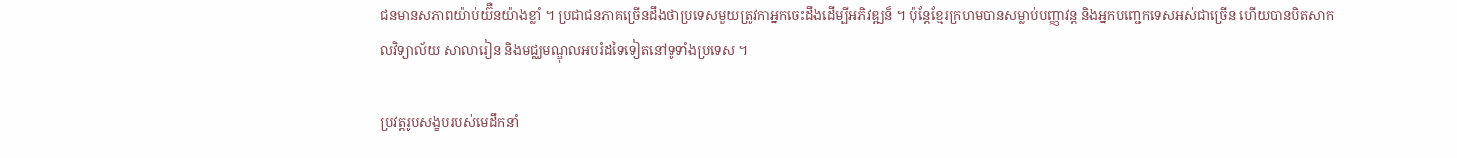ជនមានសភាពយ៉ាប់យ៊ឺនយ៉ាងខ្លាំ ។ ប្រជាជនភាគច្រើនដឹងថាប្រទេសមួយត្រូវកាអ្នកចេះដឹងដើម្បីអភិវឌ្ឍន៏ ។ ប៉ុន្តែខ្មែរក្រហមបានសម្លាប់បញ្ញាវន្ត និងអ្នកបញ្ជេកទេសអស់ជាច្រើន ហើយបានបិតសាកលវិទ្យាល័យ សាលារៀន និងមជ្ឈមណ្ឌុលអបរំដទៃទៀតនៅទូទាំងប្រទេស ។

ប្រវត្តរូបសង្ខបរបស់មេដឹកនាំ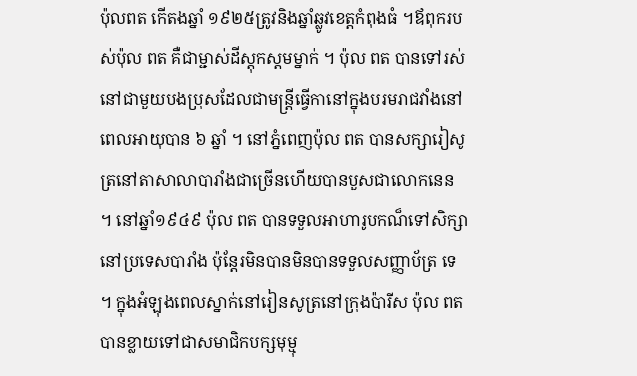ប៉ុលពត កើតងឆ្នាំ ១៩២៥ត្រូវនិងឆ្នាំឆ្លូវខេត្តកំពុងធំ ។ឪពុករបស់ប៉ុល ពត គឺជាម្ជាស់ដីស្តុកស្តមម្នាក់ ។ ប៉ុល ពត បានទៅរស់នៅជាមួយបងប្រុសដែលជាមន្ត្រីធ្វើកានៅក្នុងបរមរាជវាំងនៅពេលអាយុបាន ៦ ឆ្នាំ ។ នៅភ្នំពេញប៉ុល ពត បានសក្សារៀសូត្រនៅតាសាលាបារាំងជាច្រើនហើយបានបួសជាលោកនេន ។ នៅឆ្នាំ១៩៤៩ ប៉ុល ពត បានទទួលអាហារូបកណ៏ទៅសិក្សានៅប្រទេសបារាំង ប៉ុន្តែរមិនបានមិនបានទទួលសញ្ញាប័ត្រ ទេ ។ ក្នុងអំឡុងពេលស្នាក់នៅរៀនសូត្រនៅក្រុងប៉ារីស ប៉ុល ពត បានខ្លាយទៅជាសមាជិកបក្សមុម្មុ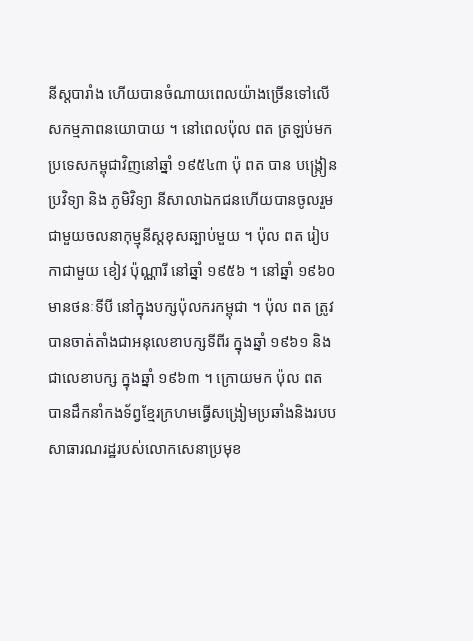នីស្តបារាំង ហើយបានចំណាយពេលយ៉ាងច្រើនទៅលើសកម្មភាពនយោបាយ ។ នៅពេលប៉ុល ពត ត្រឡប់មកប្រទេសកម្ពុជាវិញនៅឆ្នាំ ១៩៥៤៣ ប៉ុ ពត បាន បង្រ្កៀនប្រវិទ្យា និង ភូមិវិទ្យា នីសាលាឯកជនហើយបានចូលរួមជាមួយចលនាកុម្មុនីស្តខុសឆ្បាប់មួយ ។ ប៉ុល ពត រៀបកាជាមួយ ខៀវ ប៉ុណ្ណារី នៅឆ្នាំ ១៩៥៦ ។ នៅឆ្នាំ ១៩៦០ មានថនៈទីបី នៅក្នុងបក្សប៉ុលករកម្ពុជា ។ ប៉ុល ពត ត្រូវបានចាត់តាំងជាអនុលេខាបក្សទីពីរ ក្នុងឆ្នាំ ១៩៦១ និងជាលេខាបក្ស ក្នុងឆ្នាំ ១៩៦៣ ។ ក្រោយមក ប៉ុល ពត បានដឹកនាំកងទ័ព្វខ្មែរក្រហមធ្វើសង្រៀមប្រឆាំងនិងរបបសាធារណរដ្ឋរបស់លោកសេនាប្រមុខ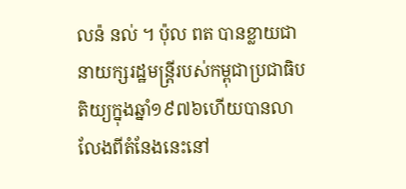លន៉ នល់ ។ ប៉ុល ពត បានខ្លាយជានាយក្សរដ្ឋមន្រ្តីរបស់កម្ពុជាប្រជាធិបតិយ្យក្នុងឆ្នាំ១៩៧៦ហើយបានលាលែងពីតំនែងនេះនៅ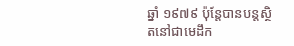ឆ្នាំ ១៩៧៩ ប៉ុន្តែបានបន្តស្ថិតនៅជាមេដឹក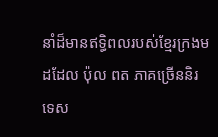នាំដ៏មានឥទ្ធិពលរបស់ខ្មែរក្រងមដដែល ប៉ុល ពត ភាគច្រើននិរទេស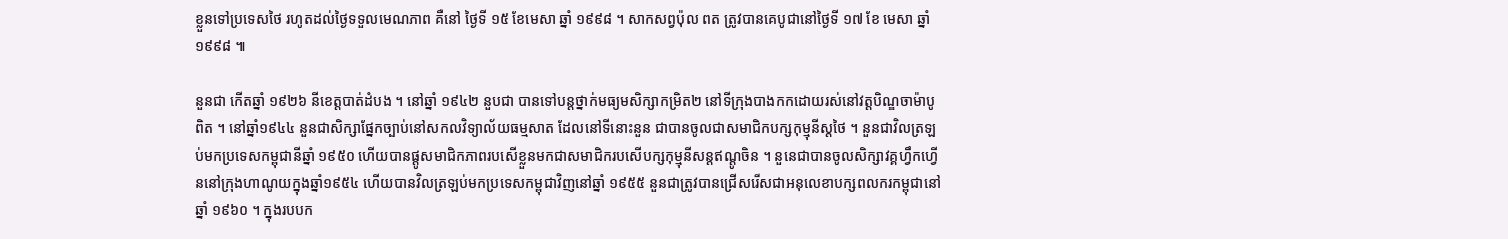ខ្លួនទៅប្រទេសថៃ រហូតដល់ថ្ងៃទទួលមេណភាព គឺនៅ ថ្ងៃទី ១៥ ខែមេសា ឆ្នាំ ១៩៩៨ ។ សាកសព្វប៉ុល ពត ត្រូវបានគេបូជានៅថ្ងៃទី ១៧ ខែ មេសា ឆ្នាំ ១៩៩៨ ៕

នួនជា កើតឆ្នាំ ១៩២៦ នីខេត្តបាត់ដំបង ។ នៅឆ្នាំ ១៩៤២ នួបជា បានទៅបន្តថ្នាក់មធ្យមសិក្សាកម្រិត២ នៅទីក្រុងបាងកកដោយរស់នៅវត្តបិណ្ឌចាម៉ាបូពិត ។ នៅឆ្នាំ១៩៤៤ នួនជាសិក្សាផ្នែកច្បាប់នៅសកលវិទ្យាល័យធម្មសាត ដែលនៅទីនោះនួន ជាបានចូលជាសមាជិកបក្សកុម្មុនីស្តថៃ ។ នួនជាវិលត្រឡប់មកប្រទេសកម្ពុជានីឆ្នាំ ១៩៥០ ហើយបានផ្តូសមាជិកភាពរបសើខ្លួនមកជាសមាជិករបសើបក្សកុម្មុនីសន្តឥណ្តូចិន ។ នួនេជាបានចូលសិក្សាវគ្គហ្វឹកហ្វើននៅក្រុងហាណូយក្នុងឆ្នាំ១៩៥៤ ហើយបានវិលត្រឡប់មកប្រទេសកម្ពុជាវិញនៅឆ្នាំ ១៩៥៥ នួនជាត្រូវបានជ្រើសរើសជាអនុលេខាបក្សពលករកម្ពុជានៅឆ្នាំ ១៩៦០ ។ ក្នុងរបបក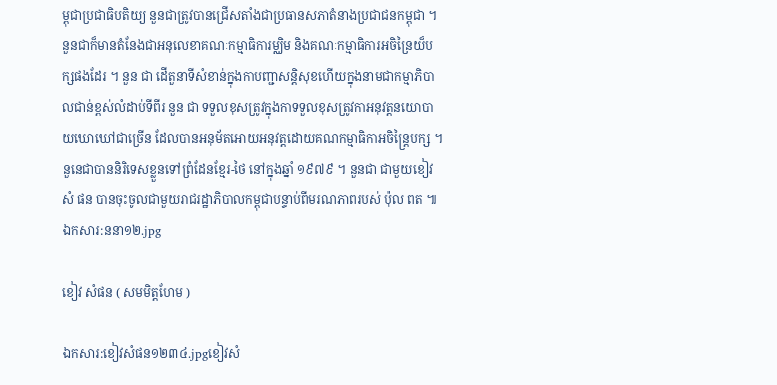ម្ពុជាប្រជាធិបតិយ្យ នួនជាត្រូវបានជ្រើសតាំងជាប្រធានសភាតំនាងប្រជាជនកម្ពុជា ។ នួនជាក៏មានតំនែងជាអនុលេខាគណៈកម្មាធិការម្ឈិម និងគណៈកម្មាធិការអចិន្រៃយ៏បក្សផងដែរ ។ នួន ជា ដើតួនាទីសំខាន់ក្នុងកាបញ្ជាសន្តិសុខហើយក្នុងនាមជាកម្មាភិបាលជាន់ខ្ពស់លំដាប់ទីពីរ នួន ជា ទទួលខុសត្រូវក្នុងកាទទួលខុសត្រូវកាអនុវត្តនយោបាយឃោឃៅជាច្រើន ដែលបានអនុម័តអោយអនុវត្តដោយគណកម្មាធិកាអចិន្រៃ្តបក្ស ។ នួនេជាបាននិរិទេសខ្លួនទៅព្រំដែនខ្មែរ-ថៃ នៅក្នុងឆ្នាំ ១៩៧៩ ។ នួនជា ជាមួយខៀវ សំ ផន បានចុះចូលជាមួយរាជរដ្ឋាភិបាលកម្ពុជាបន្ទាប់ពីមរណភាពរបស់ ប៉ុល ពត ៕ ឯកសារ:ននា១២.jpg

ខៀវ សំផន ( សមមិត្តហែម )

ឯកសារ:ខៀវសំផន១២៣៤.jpgខៀវសំ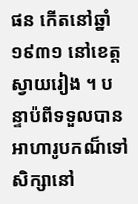ផន កើតនៅឆ្នាំ ១៩៣១ នៅខេត្តស្វាយរៀង ។ បន្ទាប៉ពីទទួលបានអាហារូបកណ៏ទៅសិក្សានៅ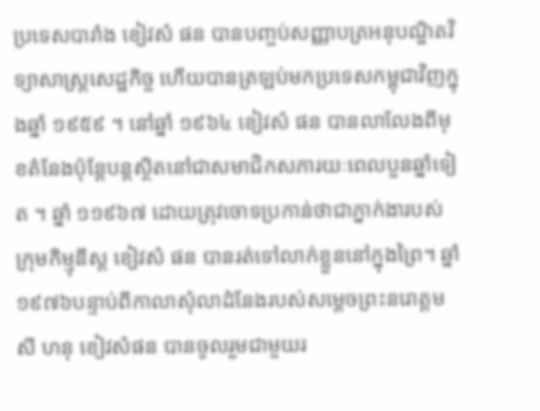ប្រទេសបារាំង ខៀវសំ ផន បានបញ្ចប់សញ្ញាបត្រអនុបណ្ឌិតវិទ្យាសាស្រ្តសេដ្ឋកិច្ច ហើយបានត្រឡប់មកប្រទេសកម្ពុជាវិញក្នុងឆ្នាំ ១៩៥៩ ។ នៅឆ្នាំ ១៩៦៤ ខៀវសំ ផន បានលាលែងពីមុខតំនែងប៉ុន្តែបន្តស្ថិតនៅជាសមាជិកសភារយៈពេលបួនឆ្នាំទៀត ។ ឆ្នាំ ១១៩៦៧ ដោយត្រុវចោទប្រកាន់ថាជាភ្នាក់ងារបស់ក្រុមកិម្មុនីស្ត ខៀវសំ ផន បានរត់ទៅលាក់ខ្លួននៅក្នុងព្រៃ។ ឆ្នាំ ១៩៧៦បន្ទាប់ពីកាលាសុំលាដំនែងរបស់សម្តេចព្រះនរោត្តម សី ហនុ ខៀវសំផន បានចូលរួមជាមួយរ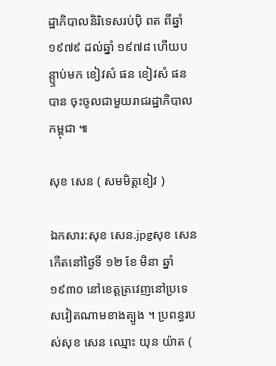ដ្ឋាភិបាលនិរិទេសរប់ប៉ិ ពត ពីឆ្នាំ ១៩៧៩ ដល់ឆ្នាំ ១៩៧៨ ហើយបន្ឬាប់មក ខៀវសំ ផន ខៀវសំ ផន បាន ចុះចូលជាមួយរាជរដ្ឋាភិបាលកម្ពុជា ៕

សុខ សេន ( សមមិត្តខៀវ )

ឯកសារ:សុខ សេន.jpgសុខ សេន កើតនៅថ្ងៃទី ១២ ខែ មិនា ឆ្នាំ ១៩៣០ នៅខេត្តត្រវេញនៅប្រទេសវៀតណាមខាងត្បូង ។ ប្រពន្ធរបស់សុខ សេន ឈ្មោះ យុន យ៉ាត (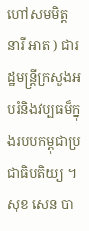ហៅសមមិត្ត នារី អាត ) ជារដ្ឋមន្រ្តីក្រសួងអបរំនិងវប្បធម៏ក្នុងរបបកម្ពុជាប្រជាធិបតិយ្យ ។ សុខ សេន បា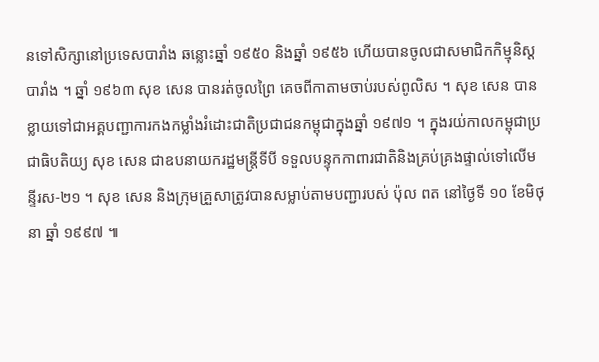នទៅសិក្សានៅប្រទេសបារាំង ឆន្លោះឆ្នាំ ១៩៥០ និងឆ្នាំ ១៩៥៦ ហើយបានចូលជាសមាជិកកិម្មុនិស្តបារាំង ។ ឆ្នាំ ១៩៦៣ សុខ សេន បានរត់ចូលព្រៃ គេចពីកាតាមចាប់របស់ពូលិស ។ សុខ សេន បានខ្លាយទៅជាអគ្គបញ្ជាការកងកម្លាំងរំដោះជាតិប្រជាជនកម្ពុជាក្នុងឆ្នាំ ១៩៧១ ។ ក្នុងរយ់កាលកម្ពុជាប្រជាធិបតិយ្យ សុខ សេន ជាឧបនាយករដ្ឋមន្រ្តីទីបី ទទួលបន្ទុកកាពារជាតិនិងគ្រប់គ្រងផ្ទាល់ទៅលើមន្ទីរស-២១ ។ សុខ សេន និងក្រុមគ្រួសាត្រូវបានសម្លាប់តាមបញ្ជារបស់ ប៉ុល ពត នៅថ្ងៃទី ១០ ខែមិថុនា ឆ្នាំ ១៩៩៧ ៕